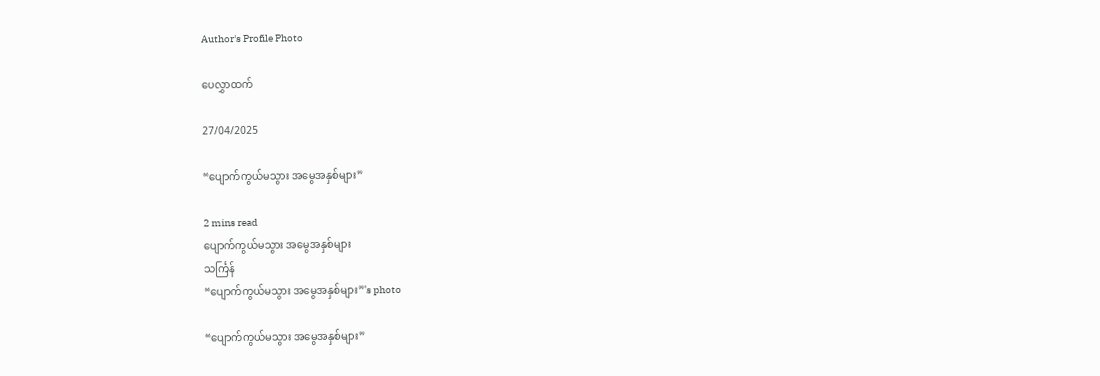Author's Profile Photo

ပေလွှာထက်

27/04/2025

“ပျောက်ကွယ်မသွား အမွေအနှစ်များ”

2 mins read
ပျောက်ကွယ်မသွား အမွေအနှစ်များ
သင်္ကြန်
“ပျောက်ကွယ်မသွား အမွေအနှစ်များ”'s photo

“ပျောက်ကွယ်မသွား အမွေအနှစ်များ”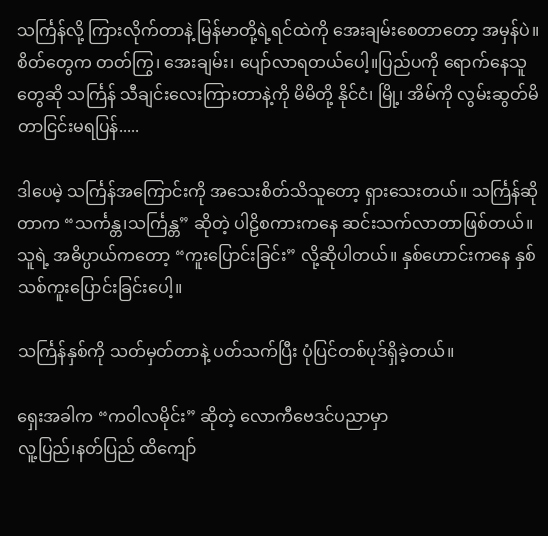သင်္ကြန်လို့ ကြားလိုက်တာနဲ့ မြန်မာတို့ရဲ့ရင်ထဲကို အေးချမ်းစေတာတော့ အမှန်ပဲ။ စိတ်တွေက တတ်ကြွ၊ အေးချမ်း၊ ပျော်လာရတယ်ပေါ့။ပြည်ပကို ရောက်နေသူတွေဆို သင်္ကြန် သီချင်းလေးကြားတာနဲ့ကို မိမိတို့ နိုင်ငံ၊ မြို့၊ အိမ်ကို လွမ်းဆွတ်မိတာငြင်းမရပြန်.....

ဒါပေမဲ့ သင်္ကြန်အကြောင်းကို အသေးစိတ်သိသူတော့ ရှားသေးတယ်။ သင်္ကြန်ဆိုတာက “သင်္ကန္တ၊သင်္ကြန္တ” ဆိုတဲ့ ပါဠိစကားကနေ ဆင်းသက်လာတာဖြစ်တယ်။ သူရဲ့ အဓိပ္ပာယ်ကတော့ “ကူးပြောင်းခြင်း” လို့ဆိုပါတယ်။ နှစ်ဟောင်းကနေ နှစ်သစ်ကူးပြောင်းခြင်းပေါ့။

သင်္ကြန်နှစ်ကို သတ်မှတ်တာနဲ့ ပတ်သက်ပြီး ပုံပြင်တစ်ပုဒ်ရှိခဲ့တယ်။

ရှေးအခါက “က၀ါလမိုင်း” ဆိုတဲ့ လောကီဗေဒင်ပညာမှာ
လူ့ပြည်၊နတ်ပြည် ထိကျော်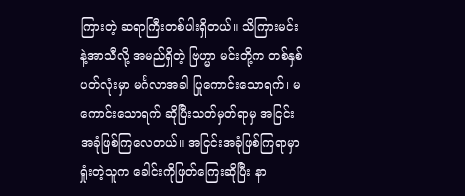ကြားတဲ့ ဆရာကြီးတစ်ပါးရှိတယ်။ သိကြားမင်းနဲ့အာသီလို့ အမည်ရှိတဲ့ ဗြဟ္မာ မင်းတို့က တစ်နှစ်ပတ်လုံးမှာ မင်္ဂလာအခါ ပြုကောင်းသောရက်၊ မကောင်းသောရက် ဆိုပြီးသတ်မှတ်ရာမှ အငြင်းအခုံဖြစ်ကြလေတယ်။ အငြင်းအခုံဖြစ်ကြရာမှာ ရှုံးတဲ့သူက ခေါင်းကိုဖြတ်ကြေးဆိုပြီး နာ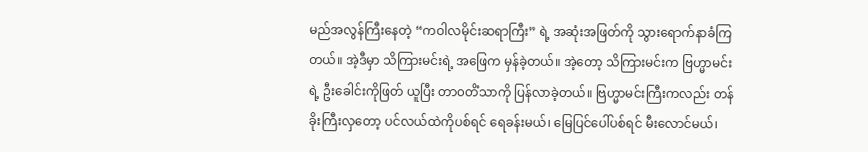မည်အလွန်ကြီးနေတဲ့ “ကဝါလမိုင်းဆရာကြီး” ရဲ့ အဆုံးအဖြတ်ကို သွားရောက်နာခံကြတယ်။ အဲ့ဒီမှာ သိကြားမင်းရဲ့ အဖြေက မှန်ခဲ့တယ်။ အဲ့တော့ သိကြားမင်းက ဗြဟ္မာမင်းရဲ့ ဦးခေါင်းကိုဖြတ် ယူပြီး တာ၀တိံသာကို ပြန်လာခဲ့တယ်။ ဗြဟ္မာမင်းကြီးကလည်း တန်ခိုးကြီးလှတော့ ပင်လယ်ထဲကိုပစ်ရင် ရေခန်းမယ်၊ မြေပြင်ပေါ်ပစ်ရင် မီးလောင်မယ်၊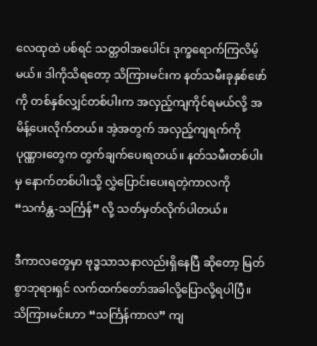လေထုထဲ ပစ်ရင် သတ္တဝါအပေါင်း ဒုက္ခရောက်ကြလိမ့်မယ်။ ဒါကိုသိရတော့ သိကြားမင်းက နတ်သမီးခုနှစ်ဖော်ကို တစ်နှစ်လျှင်တစ်ပါးက အလှည့်ကျကိုင်ရမယ်လို့ အမိန့်ပေးလိုက်တယ်။ အဲ့အတွက် အလှည့်ကျရက်ကို ပုဏ္ဏားတွေက တွက်ချက်ပေးရတယ်။ နတ်သမီးတစ်ပါးမှ နောက်တစ်ပါးသို့ လွှဲပြောင်းပေးရတဲ့ကာလကို “သင်္ကန္တ-သင်္ကြန်” လို့ သတ်မှတ်လိုက်ပါတယ်။

ဒီကာလတွေမှာ ဗုဒ္ဓသာသနာလည်းရှိနေပြီ ဆိုတော့ မြတ်စွာဘုရားရှင် လက်ထက်တော်အခါလို့ပြောလို့ရပါပြီ။ သိကြားမင်းဟာ “သင်္ကြန်ကာလ” ကျ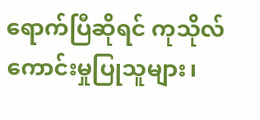ရောက်ပြီဆိုရင် ကုသိုလ်ကောင်းမှုပြုသူများ၊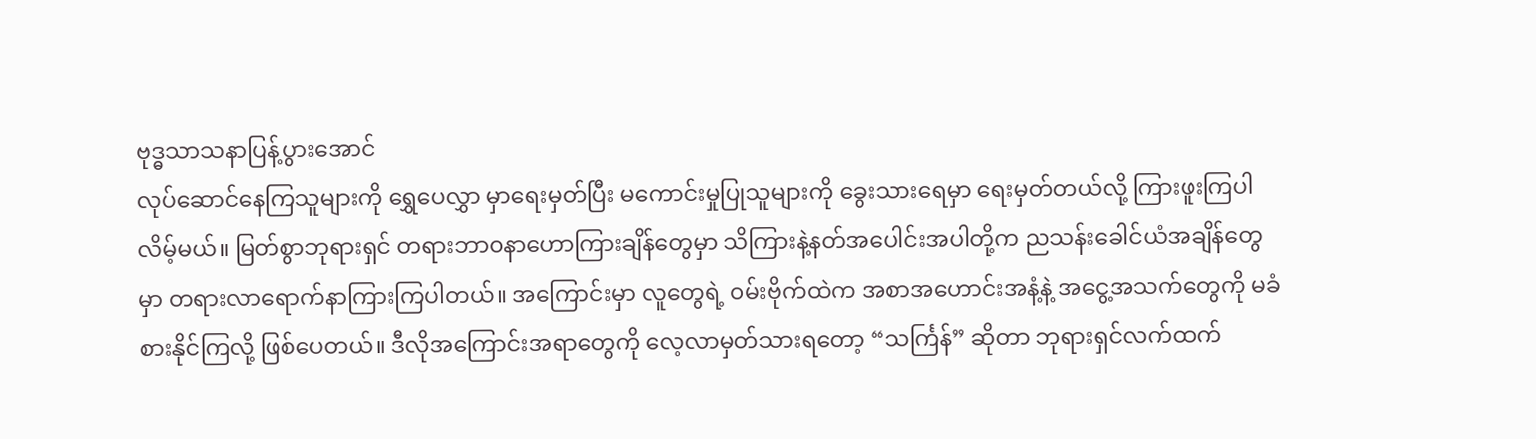ဗုဒ္ဓသာသနာပြန့်ပွားအောင်
လုပ်ဆောင်နေကြသူများကို ရွှေပေလွှာ မှာရေးမှတ်ပြီး မကောင်းမှုပြုသူများကို ခွေးသားရေမှာ ရေးမှတ်တယ်လို့ ကြားဖူးကြပါလိမ့်မယ်။ မြတ်စွာဘုရားရှင် တရားဘာ၀နာဟောကြားချိန်တွေမှာ သိကြားနဲ့နတ်အပေါင်းအပါတို့က ညသန်းခေါင်ယံအချိန်တွေမှာ တရားလာရောက်နာကြားကြပါတယ်။ အကြောင်းမှာ လူတွေရဲ့ ၀မ်းဗိုက်ထဲက အစာအဟောင်းအနံ့နဲ့ အငွေ့အသက်တွေကို မခံစားနိုင်ကြလို့ ဖြစ်ပေတယ်။ ဒီလိုအကြောင်းအရာတွေကို လေ့လာမှတ်သားရတော့ “သင်္ကြန်” ဆိုတာ ဘုရားရှင်လက်ထက်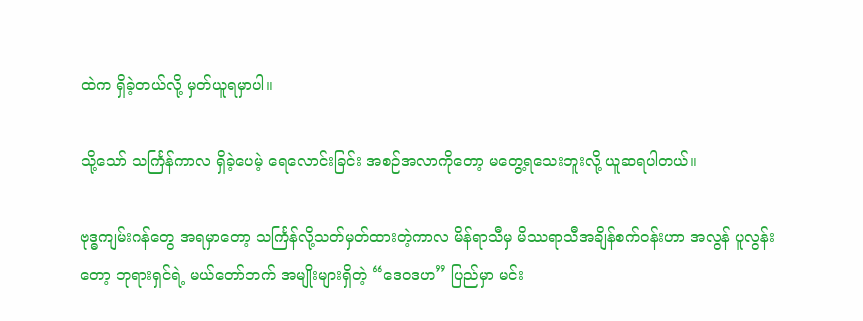ထဲက ရှိခဲ့တယ်လို့ မှတ်ယူရမှာပါ။

သို့သော် သင်္ကြန်ကာလ ရှိခဲ့ပေမဲ့ ရေလောင်းခြင်း အစဉ်အလာကိုတော့ မတွေ့ရ‌သေးဘူးလို့ ယူဆရပါတယ်။

ဗုဒ္ဓကျမ်းဂန်တွေ အရမှာတော့ သင်္ကြန်လို့သတ်မှတ်ထားတဲ့ကာလ မိန်ရာသီမှ မိဿရာသီအချိန်စက်ဝန်းဟာ အလွန် ပူလွန်းတော့ ဘုရားရှင်ရဲ့ မယ်တော်ဘက် အမျိုးများရှိတဲ့ “ဒေ၀ဒဟ” ပြည်မှာ မင်း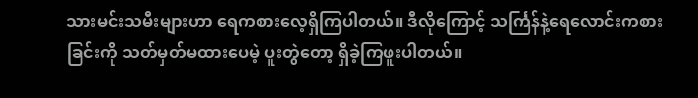သားမင်းသမီးများဟာ ရေကစားလေ့ရှိကြပါတယ်။ ဒီလိုကြောင့် သင်္ကြန်နဲ့ရေလောင်းကစားခြင်းကို သတ်မှတ်မထားပေမဲ့ ပူးတွဲတော့ ရှိခဲ့ကြဖူးပါတယ်။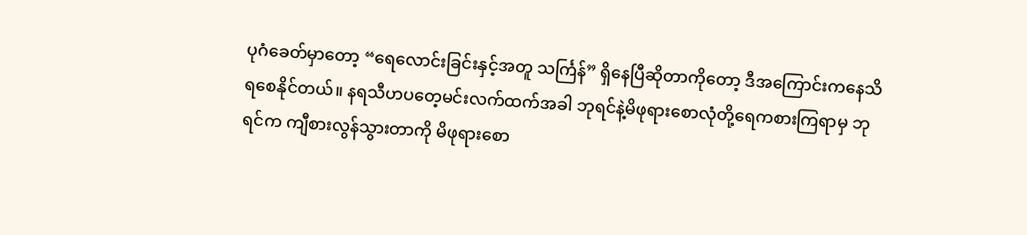ပုဂံခေတ်မှာတော့ “ရေလောင်းခြင်းနှင့်အတူ သင်္ကြန်” ရှိနေပြီဆိုတာကိုတော့ ဒီအကြောင်းကနေသိရစေနိုင်တယ်။ နရသီဟပတေ့မင်းလက်ထက်အခါ ဘုရင်နဲ့မိဖုရားစောလုံတို့ရေကစားကြရာမှ ဘုရင်က ကျီစားလွန်သွားတာကို မိဖုရားစော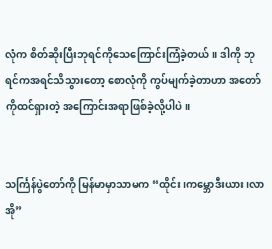လုံက စိတ်ဆိုးပြီးဘုရင်ကိုသေကြောင်းကြံခဲ့တယ်။ ဒါကို ဘုရင်ကအရင်သိသွားတော့ စောလုံကို ကွပ်မျက်ခဲ့တာဟာ အတော်ကိုထင်ရှားတဲ့ အကြောင်းအရာဖြစ်ခဲ့လို့ပါပဲ။


သင်္ကြန်ပွဲတော်ကို မြန်မာမှာသာမက “ထိုင်း၊ကမ္ဘောဒီးယား၊လာအို”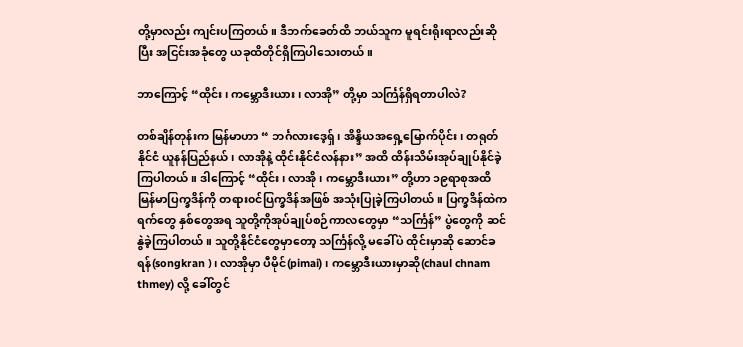တို့မှာလည်း ကျင်းပကြတယ်။ ဒီဘက်ခေတ်ထိ ဘယ်သူက မူရင်းရိုးရာလည်းဆိုပြီး အငြင်းအခုံတွေ ယခုထိတိုင်ရှိကြပါသေးတယ်။

ဘာကြောင့် “ထိုင်း၊ ကမ္ဘောဒီးယား၊ လာအို” တို့မှာ သင်္ကြန်ရှိရတာပါလဲ?

တစ်ချိန်တုန်းက မြန်မာဟာ “ ဘင်္ဂလားဒေ့ရှ်၊ အိန္ဒိယအရှေ့မြောက်ပိုင်း၊ တရုတ်နိုင်ငံ ယူနန်ပြည်နယ်၊ လာအိုနဲ့ ထိုင်းနိုင်ငံလန်နား” အထိ ထိန်းသိမ်းအုပ်ချုပ်နိုင်ခဲ့ကြပါတယ်။ ဒါကြောင့် “ထိုင်း၊ လာအို၊ ကမ္ဘောဒီးယား” တို့ဟာ ၁၉ရာစုအထိ မြန်မာပြက္ခဒိန်ကို တရား၀င်ပြက္ခဒိန်အဖြစ် အသုံးပြုခဲ့ကြပါတယ်။ ပြက္ခဒိန်ထဲက ရက်တွေ နှစ်တွေအရ သူတို့ကိုအုပ်ချုပ်စဉ်ကာလတွေမှာ “သင်္ကြန်” ပွဲတွေကို ဆင်နွဲခဲ့ကြပါတယ်။ သူတို့နိုင်ငံတွေမှာတော့ သင်္ကြန်လို့ မခေါ်ပဲ ထိုင်းမှာဆို ဆောင်ခရန်(songkran )၊ လာအိုမှာ ပီမိုင်(pimai)၊ ကမ္ဘောဒီးယားမှာဆို(chaul chnam thmey) လို့ ခေါ်တွင်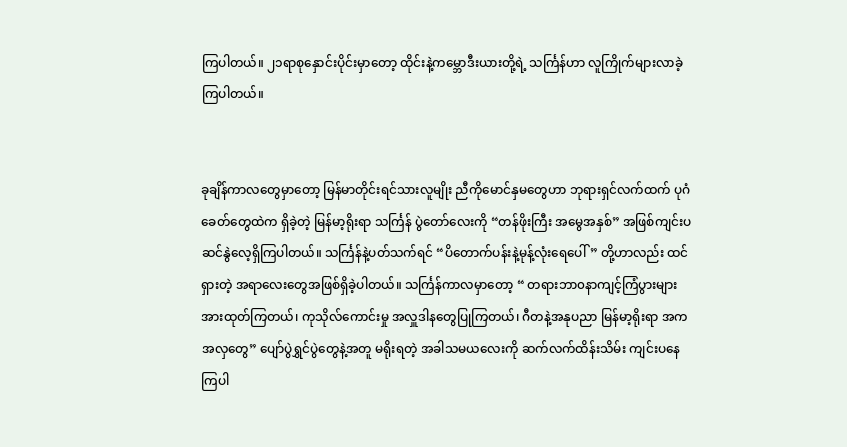ကြပါတယ်။ ၂၁ရာစုနှောင်းပိုင်းမှာတော့ ထိုင်းနဲ့ကမ္ဘောဒီးယားတို့ရဲ့ သင်္ကြန်ဟာ လူကြိုက်များလာခဲ့ကြပါတယ်။


ခုချိန်ကာလတွေမှာတော့ မြန်မာတိုင်းရင်သားလူမျိုး ညီကိုမောင်နှမတွေဟာ ဘုရားရှင်လက်ထက် ပုဂံခေတ်တွေထဲက ရှိခဲ့တဲ့ မြန်မာ့ရိုးရာ သင်္ကြန် ပွဲတော်လေးကို “တန်ဖိုးကြီး အမွေအနှစ်” အဖြစ်ကျင်းပ ဆင်နွဲလေ့ရှိကြပါတယ်။ သင်္ကြန်နဲ့ပတ်သက်ရင် “ပိတောက်ပန်းနဲ့မုန့်လုံးရေပေါ်” တို့ဟာလည်း ထင်ရှားတဲ့ အရာလေးတွေအဖြစ်ရှိခဲ့ပါတယ်။ သင်္ကြန်ကာလမှာတော့ “ တရားဘာ၀နာကျင့်ကြံပွားများအားထုတ်ကြတယ်၊ ကုသိုလ်ကောင်းမှု အလှူဒါန‌တွေပြုကြတယ်၊ ဂီတနဲ့အနုပညာ မြန်မာ့ရိုးရာ အကအလှတွေ” ပျော်ပွဲရွှင်ပွဲတွေနဲ့အတူ မရိုးရတဲ့ အခါသမယလေးကို ဆက်လက်ထိန်းသိမ်း ကျင်းပနေကြပါ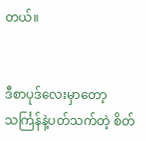တယ်။


ဒီစာပုဒ်လေးမှာတော့ သင်္ကြန်နဲ့ပတ်သက်တဲ့ စိတ်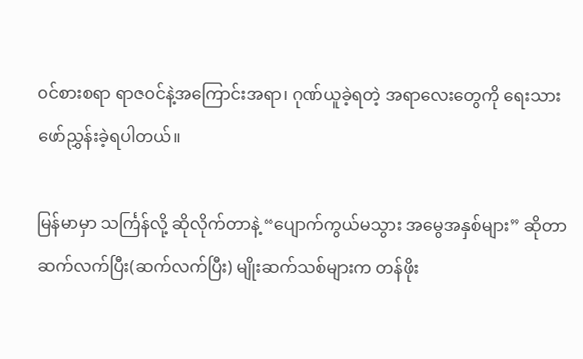၀င်စားစရာ ရာဇ၀င်နဲ့အကြောင်းအရာ၊ ဂုဏ်ယူခဲ့ရတဲ့ အရာလေးတွေကို ရေးသားဖော်ညွှန်းခဲ့ရပါတယ်။

မြန်မာမှာ သင်္ကြန်လို့ ဆိုလိုက်တာနဲ့ “ပျောက်ကွယ်မသွား အမွေအနှစ်များ” ဆိုတာ ဆက်လက်ပြီး(ဆက်လက်ပြီး) မျိုးဆက်သစ်များက တန်ဖိုး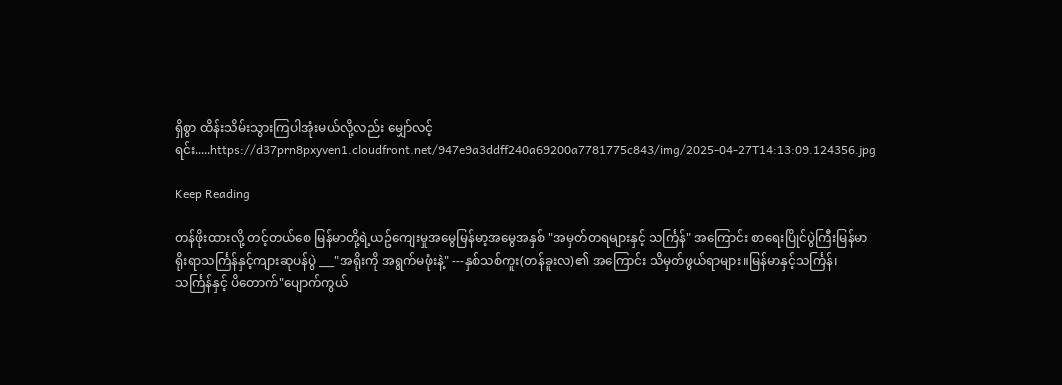ရှိစွာ ထိန်းသိမ်းသွားကြပါအုံးမယ်လို့လည်း မျှော်လင့်ရင်း.....https://d37prn8pxyven1.cloudfront.net/947e9a3ddff240a69200a7781775c843/img/2025-04-27T14:13:09.124356.jpg

Keep Reading

တန်ဖိုးထားလို့ တင့်တယ်စေ မြန်မာတို့ရဲ့ယဥ်ကျေးမှုအမွေမြန်မာ့အမွေအနှစ် "အမှတ်တရများနှင့် သင်္ကြန်" အကြောင်း စာရေးပြိုင်ပွဲကြီးမြန်မာရိုးရာသင်္ကြန်နှင့်ကျားဆုပန်ပွဲ ___"အရိုးကို အရွက်မဖုံးနဲ့" ---နှစ်သစ်ကူး(တန်ခူးလ)၏ အကြောင်း သိမှတ်ဖွယ်ရာများ။မြန်မာနှင့်သင်္ကြန်၊ သင်္ကြန်နှင့် ပိတောက်"ပျောက်ကွယ်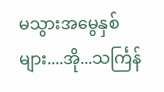မသွားအမွေနှစ်များ....အို...သင်္ကြန်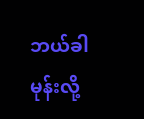ဘယ်ခါမုန်းလို့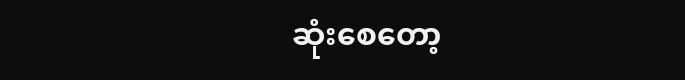ဆုံးစေတော့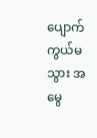ပျောက်ကွယ်မသွား အမွေ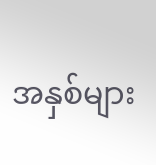အနှစ်များ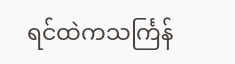ရင်ထဲကသင်္ကြန်